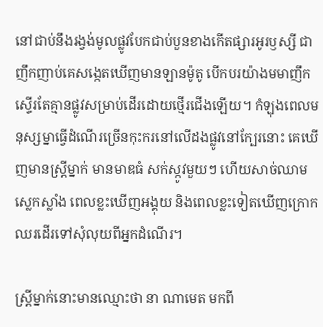នៅជាប់នឹងរង្វង់មូលផ្លូវបែកជាប់បួនខាងកើតផ្សារអូរឫស្សី ជាញឹកញាប់គេសង្កេតឃើញមានឡានម៉ូតូ បើកបរយ៉ាងមមាញឹក ស្ទើរតែគ្មានផ្លូវសម្រាប់ដើរដោយថ្មើរជើងឡើយ។ កំឡុងពេលមនុស្សម្នាធ្វើដំណើរច្រើនកុះករនៅលើដងផ្លូវនៅក្បែរនោះ គេឃើញមានស្ត្រីម្នាក់ មានមាឌធំ សក់ស្កូវមួយៗ ហើយសាច់ឈាមស្លេកស្លាំង ពេលខ្លះឃើញអង្គុយ និងពេលខ្លះទៀតឃើញក្រោកឈរដើរទៅសុំលុយពីអ្នកដំណើរ។

ស្ត្រីម្នាក់នោះមានឈ្មោះថា នា ណាមេត មកពី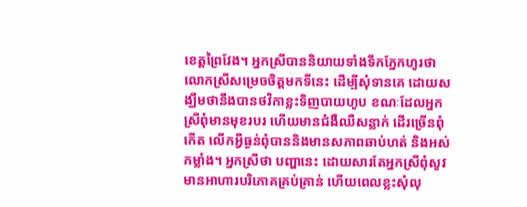ខេត្តព្រៃវែង។ អ្នកស្រីបាននិយាយទាំងទឹកភ្នែកហូរថា លោកស្រីសម្រេចចិត្តមកទីនេះ ដើម្បីសុំទានគេ ដោយសង្ឃឹមថានឹងបានថវិកាខ្លះទិញបាយហូប ខណៈដែលអ្នកស្រីពុំមានមុខរបរ ហើយមានជំងឺឈឺសន្លាក់ ដើរច្រើនពុំកើត លើកអ្វីធ្ងន់ពុំបាននិងមានសភាពឆាប់ហត់ និងអស់កម្លាំង។ អ្នកស្រីថា បញ្ហានេះ ដោយសារតែអ្នកស្រីពុំសូវមានអាហារបរិភោគគ្រប់គ្រាន់ ហើយពេលខ្លះសុំលុ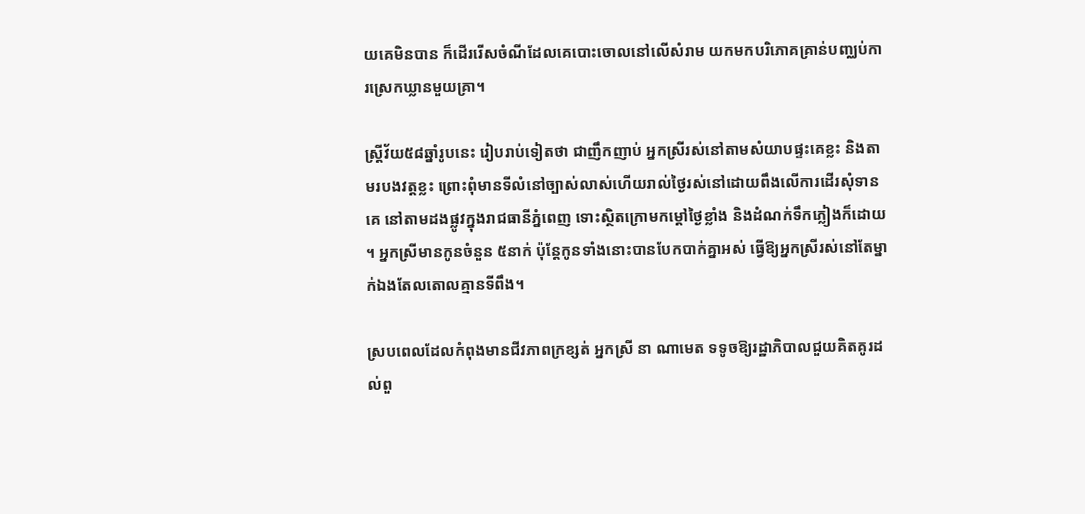យគេមិនបាន ក៏ដើររើសចំណីដែលគេបោះចោលនៅលើសំរាម យកមកបរិភោគគ្រាន់បញ្ឈប់ការស្រេកឃ្លានមួយគ្រា។

ស្ត្រីវ័យ៥៨ឆ្នាំរូបនេះ រៀបរាប់ទៀតថា ជាញឹកញាប់ អ្នកស្រីរស់នៅតាមសំយាបផ្ទះគេខ្លះ និងតាមរបងវត្តខ្លះ ព្រោះពុំមានទីលំនៅច្បាស់លាស់ហើយរាល់ថ្ងៃរស់នៅដោយពឹងលើការដើរសុំទានគេ នៅតាមដងផ្លូវក្នុងរាជធានីភ្នំពេញ ទោះស្ថិតក្រោមកម្ដៅថ្ងៃខ្លាំង និងដំណក់ទឹកភ្លៀងក៏ដោយ។ អ្នកស្រីមានកូនចំនួន ៥នាក់ ប៉ុន្តែកូនទាំងនោះបានបែកបាក់គ្នាអស់ ធ្វើឱ្យអ្នកស្រីរស់នៅតែម្នាក់ឯងតែលតោលគ្មានទីពឹង។

ស្របពេលដែលកំពុងមានជីវភាពក្រខ្សត់ អ្នកស្រី នា ណាមេត ទទូចឱ្យរដ្ឋាភិបាលជួយគិតគូរដល់ពួ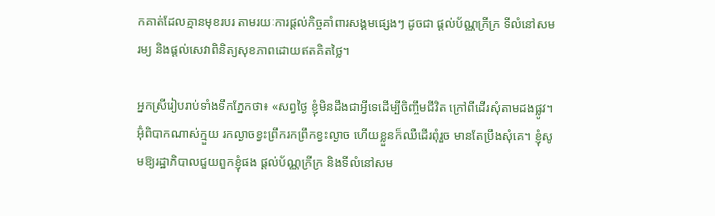កគាត់ដែលគ្មានមុខរបរ តាមរយៈការផ្ដល់កិច្ចគាំពារសង្គមផ្សេងៗ ដូចជា ផ្ដល់ប័ណ្ណក្រីក្រ ទីលំនៅសមរម្យ និងផ្ដល់សេវាពិនិត្យសុខភាពដោយឥតគិតថ្លៃ។

អ្នកស្រីរៀបរាប់ទាំងទឹកភ្នែកថា៖ «សព្វថ្ងៃ ខ្ញុំមិនដឹងជាអ្វីទេដើម្បីចិញ្ចឹមជីវិត ក្រៅពីដើរសុំតាមដងផ្លូវ។ អ៊ុំពិបាកណាស់ក្មួយ រកល្ងាចខ្វះព្រឹករកព្រឹកខ្វះល្ងាច ហើយខ្លួនក៏ឈឺដើរពុំរួច មានតែប្រឹងសុំគេ។ ខ្ញុំសូមឱ្យរដ្ឋាភិបាលជួយពួកខ្ញុំផង ផ្ដល់ប័ណ្ណក្រីក្រ និងទីលំនៅសម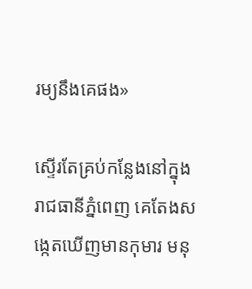រម្យនឹងគេផង»

ស្ទើរតែគ្រប់កន្លែងនៅក្នុងរាជធានីភ្នំពេញ គេតែងសង្កេតឃើញមានកុមារ មនុ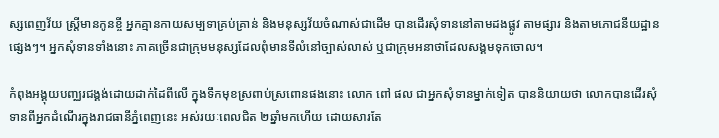ស្សពេញវ័យ ស្ត្រីមានកូនខ្ចី អ្នកគ្មានកាយសម្បទាគ្រប់គ្រាន់ និងមនុស្សវ័យចំណាស់ជាដើម បានដើរសុំទាននៅតាមដងផ្លូវ តាមផ្សារ និងតាមភោជនីយដ្ឋានផ្សេងៗ។ អ្នកសុំទានទាំងនោះ ភាគច្រើនជាក្រុមមនុស្សដែលពុំមានទីលំនៅច្បាស់លាស់ ឬជាក្រុមអនាថាដែលសង្គមទុកចោល។

កំពុងអង្គុយបញ្ឈរជង្គង់ដោយដាក់ដៃពីលើ ក្នុងទឹកមុខស្រពាប់ស្រពោនផងនោះ លោក ពៅ ផល ជាអ្នកសុំទានម្នាក់ទៀត បាននិយាយថា លោកបានដើរសុំទានពីអ្នកដំណើរក្នុងរាជធានីភ្នំពេញនេះ អស់រយៈពេលជិត ២ឆ្នាំមកហើយ ដោយសារតែ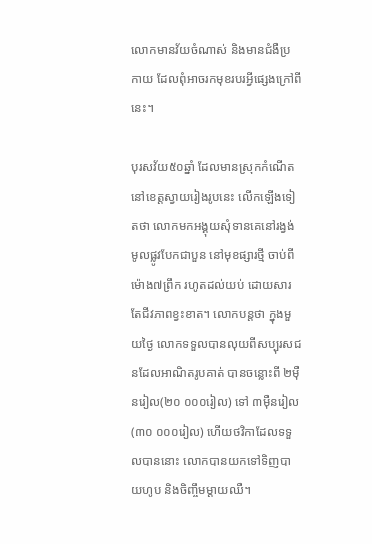លោកមានវ័យចំណាស់ និងមានជំងឺប្រកាយ ដែលពុំអាចរកមុខរបរអ្វីផ្សេងក្រៅពីនេះ។

បុរសវ័យ៥០ឆ្នាំ ដែលមានស្រុកកំណើតនៅខេត្តស្វាយរៀងរូបនេះ លើកឡើងទៀតថា លោកមកអង្គុយសុំទានគេនៅរង្វង់មូលផ្លូវបែកជាបួន នៅមុខផ្សារថ្មី ចាប់ពីម៉ោង៧ព្រឹក រហូតដល់យប់ ដោយសារតែជីវភាពខ្វះខាត។ លោកបន្តថា ក្នុងមួយថ្ងៃ លោកទទួលបានលុយពីសប្បុរសជនដែលអាណិតរូបគាត់ បានចន្លោះពី ២ម៉ឺនរៀល(២០ ០០០រៀល) ទៅ ៣ម៉ឺនរៀល(៣០ ០០០រៀល) ហើយថវិកាដែលទទួលបាននោះ លោកបានយកទៅទិញបាយហូប និងចិញ្ចឹមម្ដាយឈឺ។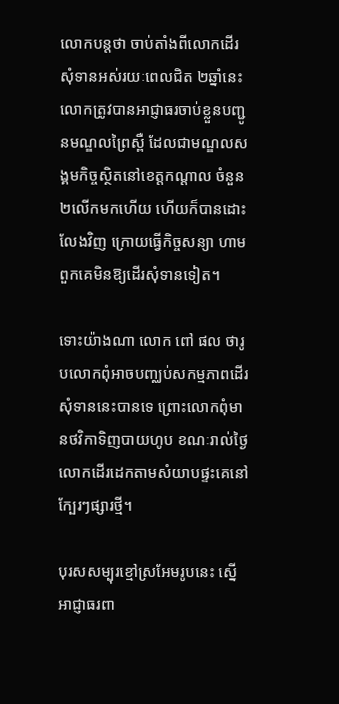លោកបន្តថា ចាប់តាំងពីលោកដើរសុំទានអស់រយៈពេលជិត ២ឆ្នាំនេះ លោកត្រូវបានអាជ្ញាធរចាប់ខ្លួនបញ្ជូនមណ្ឌលព្រៃស្ពឺ ដែលជាមណ្ឌលសង្គមកិច្ចស្ថិតនៅខេត្តកណ្ដាល ចំនួន ២លើកមកហើយ ហើយក៏បានដោះលែងវិញ ក្រោយធ្វើកិច្ចសន្យា ហាមពួកគេមិនឱ្យដើរសុំទានទៀត។

ទោះយ៉ាងណា លោក ពៅ ផល ថារូបលោកពុំអាចបញ្ឈប់សកម្មភាពដើរសុំទាននេះបានទេ ព្រោះលោកពុំមានថវិកាទិញបាយហូប ខណៈរាល់ថ្ងៃ លោកដើរដេកតាមសំយាបផ្ទះគេនៅក្បែរៗផ្សារថ្មី។

បុរសសម្បុរខ្មៅស្រអែមរូបនេះ ស្នើអាជ្ញាធរពា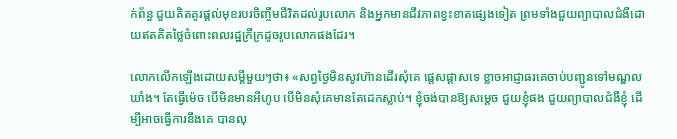ក់ព័ន្ធ ជួយគិតគូរផ្តល់មុខរបរចិញ្ចឹមជីវិតដល់រូបលោក និងអ្នកមានជីវភាពខ្វះខាតផ្សេងទៀត ព្រមទាំងជួយព្យាបាលជំងឺដោយឥតគិតថ្លៃចំពោះពលរដ្ឋក្រីក្រដូចរូបលោកផងដែរ។

លោកលើកឡើងដោយសម្ដីមួយៗថា៖ «សព្វថ្ងៃមិនសូវហ៊ានដើរសុំគេ ផ្ដេសផ្ដាសទេ ខ្លាចអាជ្ញាធរគេចាប់បញ្ជូនទៅមណ្ឌលឃាំង។ តែធ្វើម៉េច បើមិនមានអីហូប បើមិនសុំគេមានតែដេកស្លាប់។ ខ្ញុំចង់បានឱ្យសម្ដេច ជួយខ្ញុំផង ជួយព្យាបាលជំងឺខ្ញុំ ដើម្បីអាចធ្វើការនឹងគេ បានលុ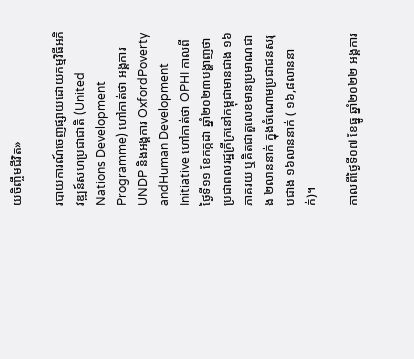យចិញ្ចឹមជីវិត»

របាយការណ៍ចេញផ្សាយដោយកម្មវិធីអភិវឌ្ឍន៍សហប្រជាជាតិ (United Nations Development Programme) ហៅកាត់ថា អង្គការ UNDP និងអង្គការ OxfordPoverty andHuman Development Initiative ហៅកាត់ថា OPHI កាលពីថ្ងៃទី១១ ខែកក្កដា ឆ្នាំ២០២៣បង្ហាញថា ប្រជាពលរដ្ឋក្រីក្រនៅកម្ពុជាមានជាង ១៦ភាគរយ ឬគិតជាតួលេខមានប្រមាណជាង ២លាននាក់ ក្នុងចំណោមប្រជាជនសរុបជាង ១៦លាននាក់ ( ១៦,៨លាននាក់)។

កាលពីថ្ងៃទី០៧ ខែធ្នូ ឆ្នាំ២០២២ អង្គការ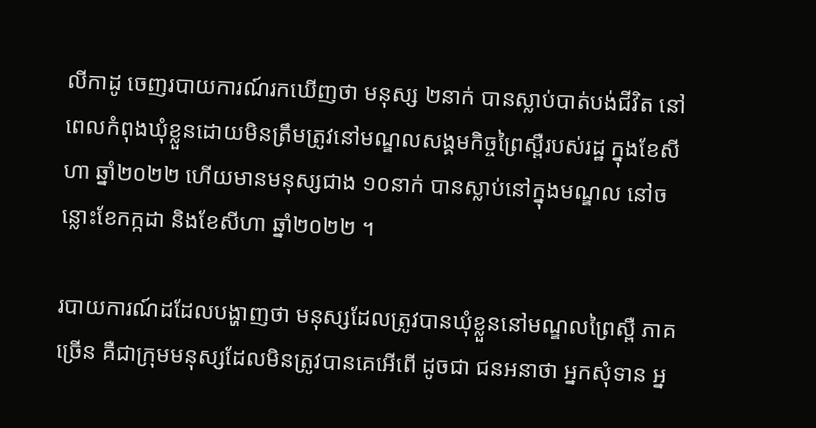លីកាដូ ចេញរបាយការណ៍រកឃើញថា មនុស្ស ២នាក់ បានស្លាប់បាត់បង់ជីវិត នៅពេលកំពុងឃុំខ្លួនដោយមិនត្រឹមត្រូវនៅមណ្ឌលសង្គមកិច្ចព្រៃស្ពឺរបស់រដ្ឋ ក្នុងខែសីហា ឆ្នាំ២០២២ ហើយមានមនុស្សជាង ១០នាក់ បានស្លាប់នៅក្នុងមណ្ឌល នៅចន្លោះខែកក្កដា និងខែសីហា ឆ្នាំ២០២២ ។

របាយការណ៍ដដែលបង្ហាញថា មនុស្សដែលត្រូវបានឃុំខ្លួននៅមណ្ឌលព្រៃស្ពឺ ភាគច្រើន គឺជាក្រុមមនុស្សដែលមិនត្រូវបានគេអើពើ ដូចជា ជនអនាថា អ្នកសុំទាន អ្ន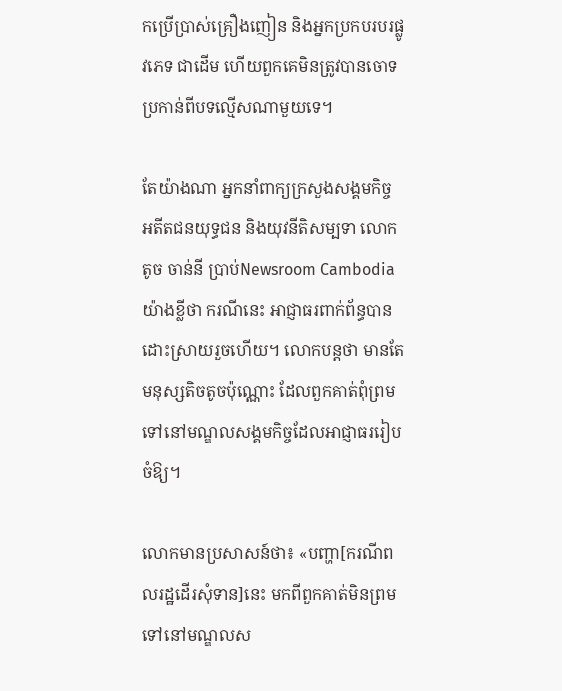កប្រើប្រាស់គ្រឿងញៀន និងអ្នកប្រកបរបរផ្លូវភេទ ជាដើម ហើយពួកគេមិនត្រូវបានចោទប្រកាន់ពីបទល្មើសណាមួយទេ។

តែយ៉ាងណា អ្នកនាំពាក្យក្រសួងសង្គមកិច្ច អតីតជនយុទ្ធជន និងយុវនីតិសម្បទា លោក តូច ចាន់នី ប្រាប់Newsroom Cambodia យ៉ាងខ្លីថា ករណីនេះ អាជ្ញាធរពាក់ព័ន្ធបានដោះស្រាយរួចហើយ។ លោកបន្តថា មានតែមនុស្សតិចតូចប៉ុណ្ណោះ ដែលពួកគាត់ពុំព្រមទៅនៅមណ្ឌលសង្គមកិច្ចដែលអាជ្ញាធររៀបចំឱ្យ។

លោកមានប្រសាសន៍ថា៖ «បញ្ហា[ករណីពលរដ្ឋដើរសុំទាន]នេះ មកពីពួកគាត់មិនព្រមទៅនៅមណ្ឌលស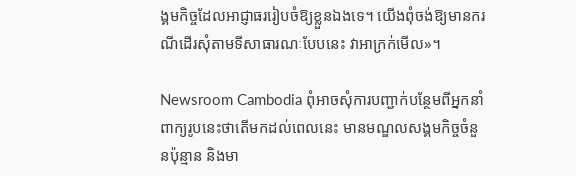ង្គមកិច្ចដែលអាជ្ញាធររៀបចំឱ្យខ្លួនឯងទេ។ យើងពុំចង់ឱ្យមានករណីដើរសុំតាមទីសាធារណៈបែបនេះ វាអាក្រក់មើល»។

Newsroom Cambodia ពុំអាចសុំការបញ្ជាក់បន្ថែមពីអ្នកនាំពាក្យរូបនេះថាតើមកដល់ពេលនេះ មានមណ្ឌលសង្គមកិច្ចចំនួនប៉ុន្មាន និងមា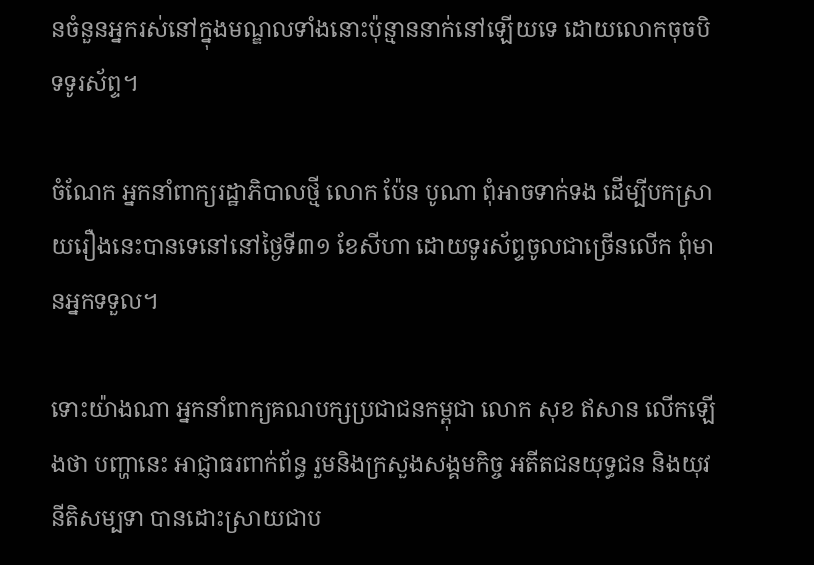នចំនួនអ្នករស់នៅក្នុងមណ្ឌលទាំងនោះប៉ុន្មាននាក់នៅឡើយទេ ដោយលោកចុចបិទទូរស័ព្ទ។

ចំណែក អ្នកនាំពាក្យរដ្ឋាភិបាលថ្មី លោក ប៉ែន បូណា ពុំអាចទាក់ទង ដើម្បីបកស្រាយរឿងនេះបានទេនៅនៅថ្ងៃទី៣១ ខែសីហា ដោយទូរស័ព្ទចូលជាច្រើនលើក ពុំមានអ្នកទទួល។

ទោះយ៉ាងណា អ្នកនាំពាក្យគណបក្សប្រជាជនកម្ពុជា លោក សុខ ឥសាន លើកឡើងថា បញ្ហានេះ អាជ្ញាធរពាក់ព័ន្ធ រួមនិងក្រសួងសង្គមកិច្ច អតីតជនយុទ្ធជន និងយុវនីតិសម្បទា បានដោះស្រាយជាប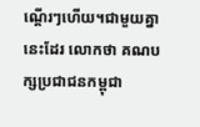ណ្ដើរៗហើយ។ជាមួយគ្នានេះដែរ លោកថា គណបក្សប្រជាជនកម្ពុជា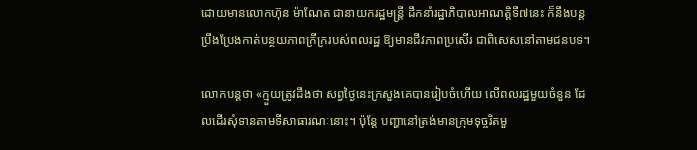ដោយមានលោកហ៊ុន ម៉ាណែត ជានាយករដ្ឋមន្ត្រី ដឹកនាំរដ្ឋាភិបាលអាណត្តិទី៧នេះ ក៏នឹងបន្តប្រឹងប្រែងកាត់បន្ថយភាពក្រីក្ររបស់ពលរដ្ឋ ឱ្យមានជីវភាពប្រសើរ ជាពិសេសនៅតាមជនបទ។

លោកបន្តថា «ក្មួយត្រូវដឹងថា សព្វថ្ងៃនេះក្រសួងគេបានរៀបចំហើយ លើពលរដ្ឋមួយចំនួន ដែលដើរសុំទានតាមទីសាធារណៈនោះ។ ប៉ុន្តែ បញ្ហានៅត្រង់មានក្រុមទុច្ចរិតមួ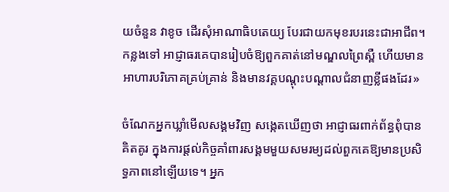យចំនួន វាខូច ដើរសុំអាណាធិបតេយ្យ បែរជាយកមុខរបរនេះជាអាជីព។ កន្លងទៅ អាជ្ញាធរគេបានរៀបចំឱ្យពួកគាត់នៅមណ្ឌលព្រៃស្ពឺ ហើយមានអាហារបរិភោគគ្រប់គ្រាន់ និងមានវគ្គបណ្ដុះបណ្ដាលជំនាញខ្លីផងដែរ»

ចំណែកអ្នកឃ្លាំមើលសង្គមវិញ សង្កេតឃើញថា អាជ្ញាធរពាក់ព័ន្ធពុំបានគិតគូរ ក្នុងការផ្តល់កិច្ចគាំពារសង្គមមួយសមរម្យដល់ពួកគេឱ្យមានប្រសិទ្ធភាពនៅឡើយទេ។ អ្នក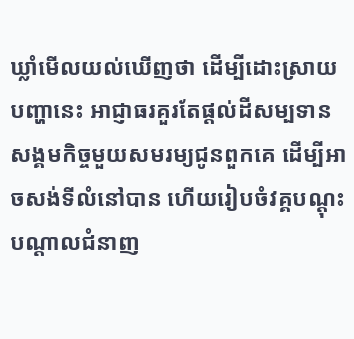ឃ្លាំមើលយល់ឃើញថា ដើម្បីដោះស្រាយបញ្ហានេះ អាជ្ញាធរគួរតែផ្ដល់ដីសម្បទានសង្គមកិច្ចមួយសមរម្យជូនពួកគេ ដើម្បីអាចសង់ទីលំនៅបាន ហើយរៀបចំវគ្គបណ្ដុះបណ្ដាលជំនាញ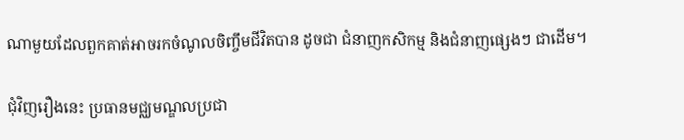ណាមួយដែលពួកគាត់អាចរកចំណូលចិញ្ចឹមជីវិតបាន ដូចជា ជំនាញកសិកម្ម និងជំនាញផ្សេងៗ ជាដើម។

ជុំវិញរឿងនេះ ប្រធានមជ្ឈមណ្ឌលប្រជា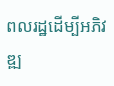ពលរដ្ឋដើម្បីអភិវឌ្ឍ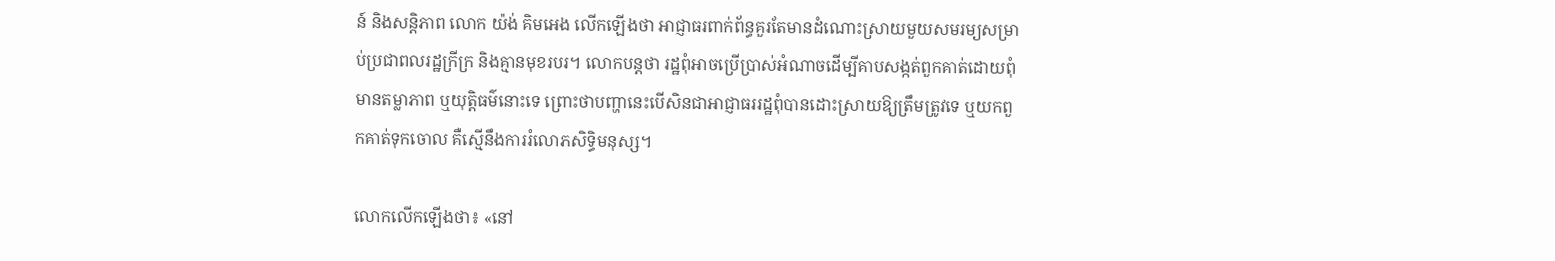ន៍ និងសន្តិភាព លោក យ៉ង់ គិមអេង លើកឡើងថា អាជ្ញាធរពាក់ព័ន្ធគួរតែមានដំណោះស្រាយមួយសមរម្យសម្រាប់ប្រជាពលរដ្ឋក្រីក្រ និងគ្មានមុខរបរ។ លោកបន្តថា រដ្ឋពុំអាចប្រើប្រាស់អំណាចដើម្បីគាបសង្កត់ពួកគាត់ដោយពុំមានតម្លាភាព ឬយុត្តិធម៌នោះទេ ព្រោះថាបញ្ហានេះបើសិនជាអាជ្ញាធររដ្ឋពុំបានដោះស្រាយឱ្យត្រឹមត្រូវទេ ឬយកពួកគាត់ទុកចោល គឺស្មើនឹងការរំលោភសិទ្ធិមនុស្ស។

លោកលើកឡើងថា៖ «នៅ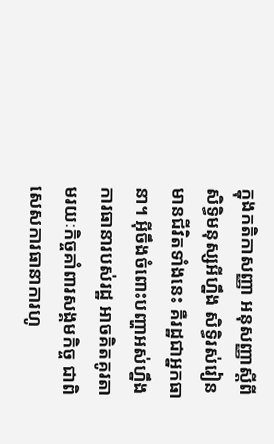ក្នុងកតិកាសញ្ញា អនុសញ្ញាស្តីពីសិទ្ធិមនុស្សអីហ្នឹង សិទ្ធិរស់រៀនមានជីវិតទាំងនេះ គឺរដ្ឋជាអ្នកធានា។ អ៊ីចឹងចំពោះបញ្ហាអស់ហ្នឹង ការធានារបស់រដ្ឋ អាចគិតគូរតាមរយៈកិច្ចគាំពារសង្គមកិច្ច ជាពិសេសការធានាការហូ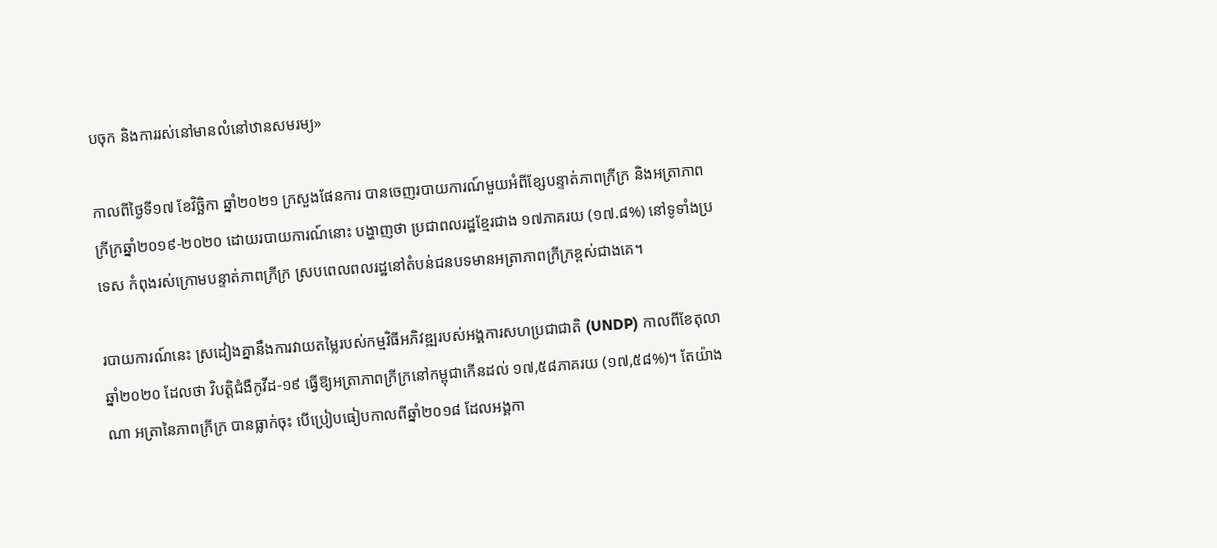បចុក និងការរស់នៅមានលំនៅឋានសមរម្យ»

កាលពីថ្ងៃទី១៧ ខែវិច្ឆិកា ឆ្នាំ២០២១ ក្រសួងផែនការ បានចេញរបាយការណ៍មួយអំពីខ្សែបន្ទាត់ភាពក្រីក្រ និងអត្រាភាពក្រីក្រឆ្នាំ២០១៩-២០២០ ដោយរបាយការណ៍នោះ បង្ហាញថា ប្រជាពលរដ្ឋខ្មែរជាង ១៧ភាគរយ (១៧.៨%) នៅទូទាំងប្រទេស កំពុងរស់ក្រោមបន្ទាត់ភាពក្រីក្រ ស្របពេលពលរដ្ឋនៅតំបន់ជនបទមានអត្រាភាពក្រីក្រខ្ពស់ជាងគេ។

របាយការណ៍នេះ ស្រដៀងគ្នានឹងការវាយតម្លៃរបស់កម្មវិធីអភិវឌ្ឍរបស់អង្គការសហប្រជាជាតិ (UNDP) កាលពីខែតុលា ឆ្នាំ២០២០ ដែលថា វិបត្តិជំងឺកូវីដ-១៩ ធ្វើឱ្យអត្រាភាពក្រីក្រនៅកម្ពុជាកើនដល់ ១៧,៥៨ភាគរយ (១៧,៥៨%)។ តែយ៉ាងណា អត្រានៃភាពក្រីក្រ បានធ្លាក់ចុះ បើប្រៀបធៀបកាលពីឆ្នាំ២០១៨ ដែលអង្គកា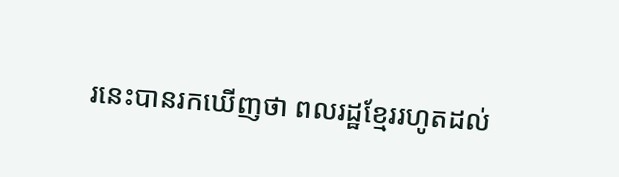រនេះបានរកឃើញថា ពលរដ្ឋខ្មែររហូតដល់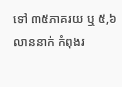ទៅ ៣៥ភាគរយ ឬ ៥,៦លាននាក់ កំពុងរ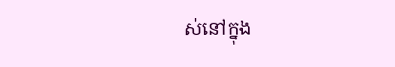ស់នៅក្នុង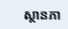ស្ថានភា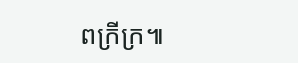ពក្រីក្រ៕